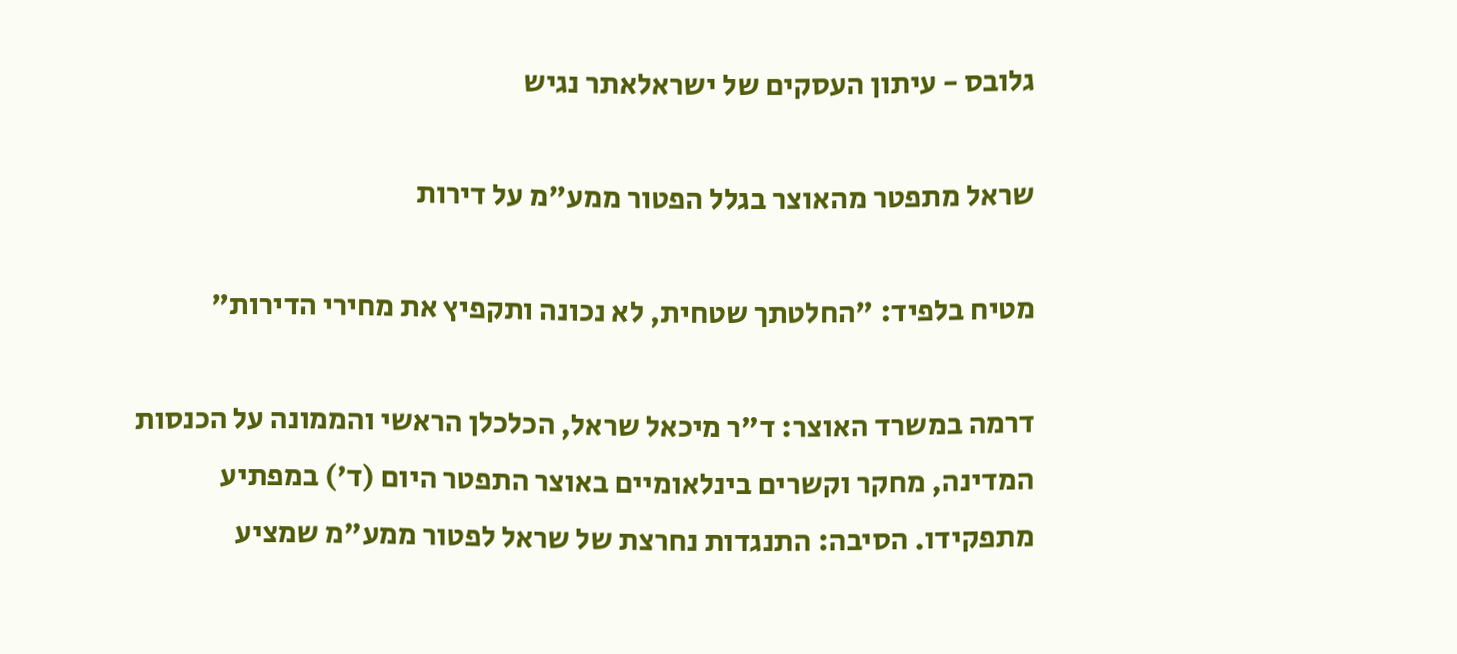גלובס - עיתון העסקים של ישראלאתר נגיש

שראל מתפטר מהאוצר בגלל הפטור ממע"מ על דירות

מטיח בלפיד: "החלטתך שטחית, לא נכונה ותקפיץ את מחירי הדירות"

דרמה במשרד האוצר: ד"ר מיכאל שראל, הכלכלן הראשי והממונה על הכנסות המדינה, מחקר וקשרים בינלאומיים באוצר התפטר היום (ד') במפתיע מתפקידו. הסיבה: התנגדות נחרצת של שראל לפטור ממע"מ שמציע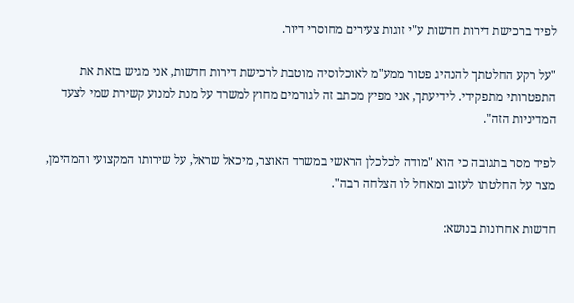לפיד ברכישת דירות חדשות ע"י זוגות צעירים מחוסרי דיור.

"על רקע החלטתך להנהיג פטור ממע"מ לאוכלוסיה מוטבת לרכישת דירות חדשות, אני מגיש בזאת את התפטרותי מתפקידי. לידיעתך, אני מפיץ מכתב זה לגורמים מחוץ למשרד על מנת למנוע קשירת שמי לצעד המדיניות הזה".

לפיד מסר בתגובה כי הוא "מודה לכלכלן הראשי במשרד האוצר, מיכאל שראל, על שירותו המקצועי והמהימן, מצר על החלטתו לעזוב ומאחל לו הצלחה רבה".

חדשות אחרונות בנושא: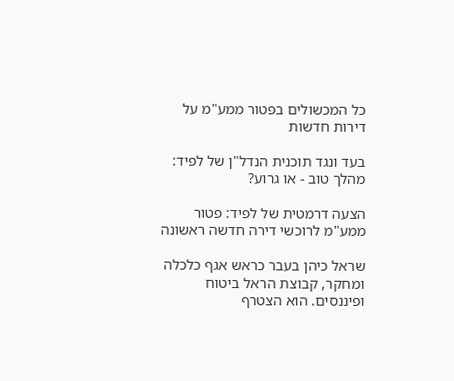כל המכשולים בפטור ממע"מ על דירות חדשות

בעד ונגד תוכנית הנדל"ן של לפיד: מהלך טוב - או גרוע?

הצעה דרמטית של לפיד: פטור ממע"מ לרוכשי דירה חדשה ראשונה

שראל כיהן בעבר כראש אגף כלכלה ומחקר, קבוצת הראל ביטוח ופיננסים. הוא הצטרף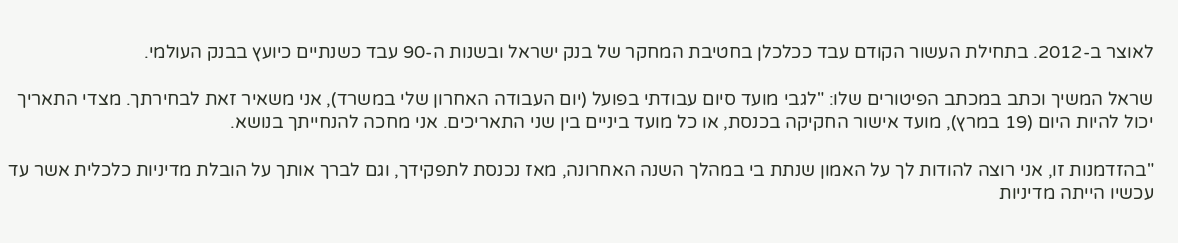לאוצר ב-2012. בתחילת העשור הקודם עבד ככלכלן בחטיבת המחקר של בנק ישראל ובשנות ה-90 עבד כשנתיים כיועץ בבנק העולמי.

שראל המשיך וכתב במכתב הפיטורים שלו: "לגבי מועד סיום עבודתי בפועל (יום העבודה האחרון שלי במשרד), אני משאיר זאת לבחירתך. מצדי התאריך יכול להיות היום (19 במרץ), מועד אישור החקיקה בכנסת, או כל מועד ביניים בין שני התאריכים. אני מחכה להנחייתך בנושא.

"בהזדמנות זו, אני רוצה להודות לך על האמון שנתת בי במהלך השנה האחרונה, מאז נכנסת לתפקידך, וגם לברך אותך על הובלת מדיניות כלכלית אשר עד עכשיו הייתה מדיניות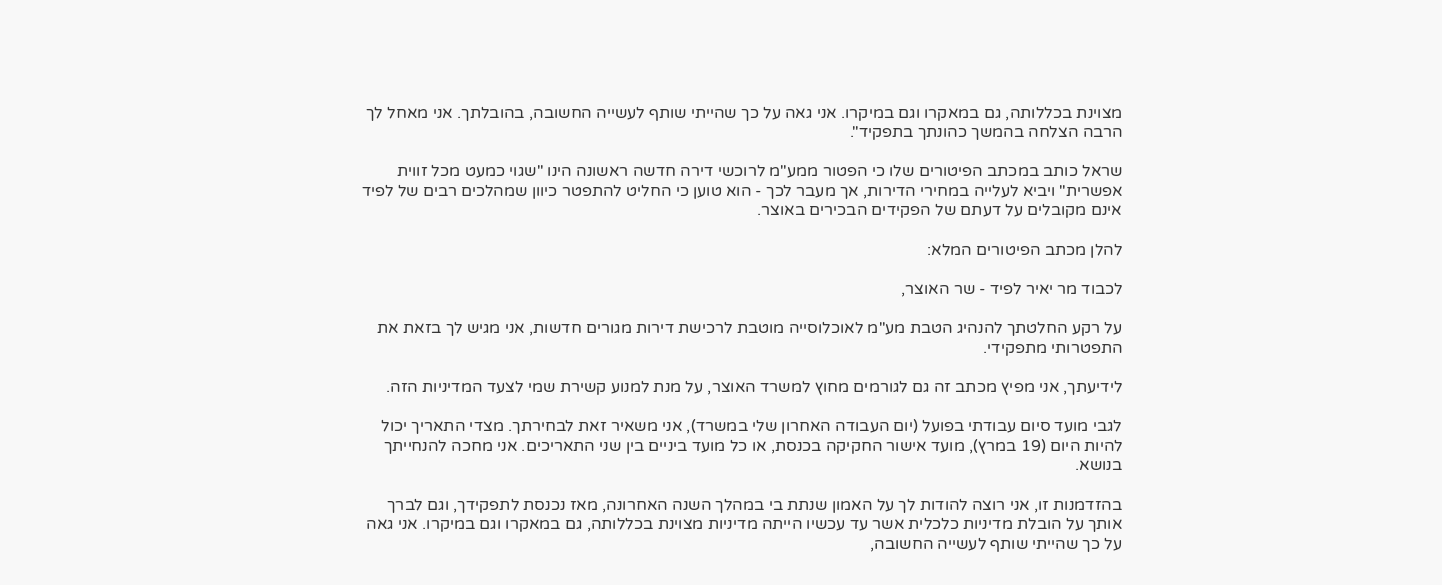מצוינת בכללותה, גם במאקרו וגם במיקרו. אני גאה על כך שהייתי שותף לעשייה החשובה, בהובלתך. אני מאחל לך הרבה הצלחה בהמשך כהונתך בתפקיד".

שראל כותב במכתב הפיטורים שלו כי הפטור ממע"מ לרוכשי דירה חדשה ראשונה הינו "שגוי כמעט מכל זווית אפשרית" ויביא לעלייה במחירי הדירות, אך מעבר לכך - הוא טוען כי החליט להתפטר כיוון שמהלכים רבים של לפיד אינם מקובלים על דעתם של הפקידים הבכירים באוצר.

להלן מכתב הפיטורים המלא:

לכבוד מר יאיר לפיד - שר האוצר,

על רקע החלטתך להנהיג הטבת מע"מ לאוכלוסייה מוטבת לרכישת דירות מגורים חדשות, אני מגיש לך בזאת את התפטרותי מתפקידי.

לידיעתך, אני מפיץ מכתב זה גם לגורמים מחוץ למשרד האוצר, על מנת למנוע קשירת שמי לצעד המדיניות הזה.

לגבי מועד סיום עבודתי בפועל (יום העבודה האחרון שלי במשרד), אני משאיר זאת לבחירתך. מצדי התאריך יכול להיות היום (19 במרץ), מועד אישור החקיקה בכנסת, או כל מועד ביניים בין שני התאריכים. אני מחכה להנחייתך בנושא.

בהזדמנות זו, אני רוצה להודות לך על האמון שנתת בי במהלך השנה האחרונה, מאז נכנסת לתפקידך, וגם לברך אותך על הובלת מדיניות כלכלית אשר עד עכשיו הייתה מדיניות מצוינת בכללותה, גם במאקרו וגם במיקרו. אני גאה על כך שהייתי שותף לעשייה החשובה,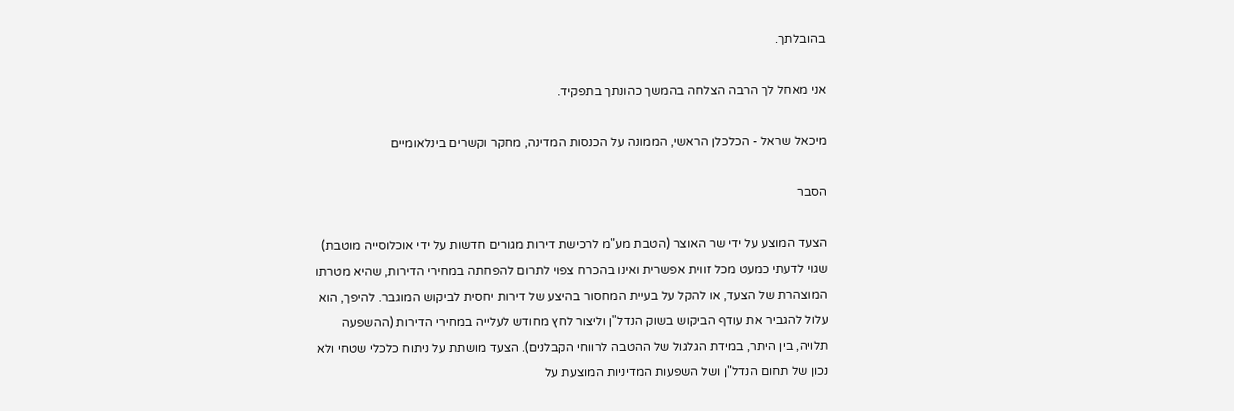בהובלתך.

אני מאחל לך הרבה הצלחה בהמשך כהונתך בתפקיד.

מיכאל שראל - הכלכלן הראשי, הממונה על הכנסות המדינה, מחקר וקשרים בינלאומיים

הסבר

הצעד המוצע על ידי שר האוצר (הטבת מע"מ לרכישת דירות מגורים חדשות על ידי אוכלוסייה מוטבת) שגוי לדעתי כמעט מכל זווית אפשרית ואינו בהכרח צפוי לתרום להפחתה במחירי הדירות, שהיא מטרתו המוצהרת של הצעד, או להקל על בעיית המחסור בהיצע של דירות יחסית לביקוש המוגבר. להיפך, הוא עלול להגביר את עודף הביקוש בשוק הנדל"ן וליצור לחץ מחודש לעלייה במחירי הדירות (ההשפעה תלויה, בין היתר, במידת הגלגול של ההטבה לרווחי הקבלנים). הצעד מושתת על ניתוח כלכלי שטחי ולא נכון של תחום הנדל"ן ושל השפעות המדיניות המוצעת על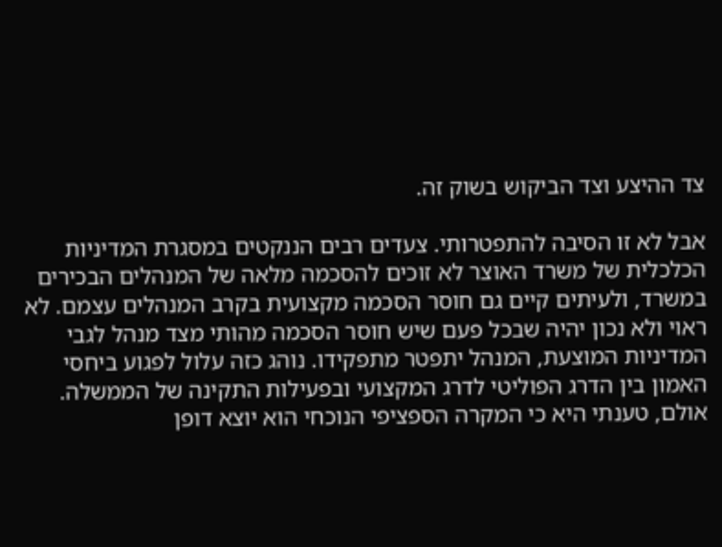צד ההיצע וצד הביקוש בשוק זה.

אבל לא זו הסיבה להתפטרותי. צעדים רבים הננקטים במסגרת המדיניות הכלכלית של משרד האוצר לא זוכים להסכמה מלאה של המנהלים הבכירים במשרד, ולעיתים קיים גם חוסר הסכמה מקצועית בקרב המנהלים עצמם. לא ראוי ולא נכון יהיה שבכל פעם שיש חוסר הסכמה מהותי מצד מנהל לגבי המדיניות המוצעת, המנהל יתפטר מתפקידו. נוהג כזה עלול לפגוע ביחסי האמון בין הדרג הפוליטי לדרג המקצועי ובפעילות התקינה של הממשלה. אולם, טענתי היא כי המקרה הספציפי הנוכחי הוא יוצא דופן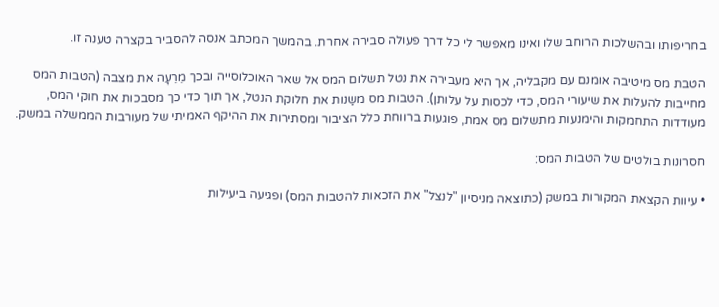בחריפותו ובהשלכות הרוחב שלו ואינו מאפשר לי כל דרך פעולה סבירה אחרת. בהמשך המכתב אנסה להסביר בקצרה טענה זו.

הטבת מס מיטיבה אומנם עם מקבליה, אך היא מעבירה את נטל תשלום המס אל שאר האוכלוסייה ובכך מֵרֵעָה את מצבה (הטבות המס מחייבות להעלות את שיעורי המס, כדי לכסות על עלותן). הטבות מס משַנות את חלוקת הנטל, אך תוך כדי כך מסבכות את חוקי המס, מעודדות התחמקות והימנעות מתשלום מס אמת, פוגעות ברווחת כלל הציבור ומסתירות את ההיקף האמיתי של מעורבות הממשלה במשק.

חסרונות בולטים של הטבות המס:

• עיוות הקצאת המקורות במשק (כתוצאה מניסיון "לנצל" את הזכאות להטבות המס) ופגיעה ביעילות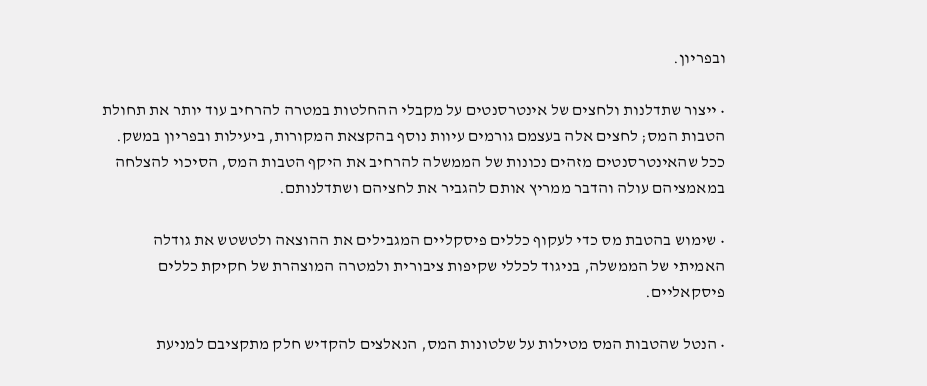ובפריון.

• ייצור שתדלנות ולחצים של אינטרסנטים על מקבלי ההחלטות במטרה להרחיב עוד יותר את תחולת הטבות המס; לחצים אלה בעצמם גורמים עיוות נוסף בהקצאת המקורות, ביעילות ובפריון במשק. ככל שהאינטרסנטים מזהים נכונות של הממשלה להרחיב את היקף הטבות המס, הסיכוי להצלחה במאמציהם עולה והדבר ממריץ אותם להגביר את לחציהם ושתדלנותם.

• שימוש בהטבת מס כדי לעקוף כללים פיסקליים המגבילים את ההוצאה ולטשטש את גודלה האמיתי של הממשלה, בניגוד לכללי שקיפות ציבורית ולמטרה המוצהרת של חקיקת כללים פיסקאליים.

• הנטל שהטבות המס מטילות על שלטונות המס, הנאלצים להקדיש חלק מתקציבם למניעת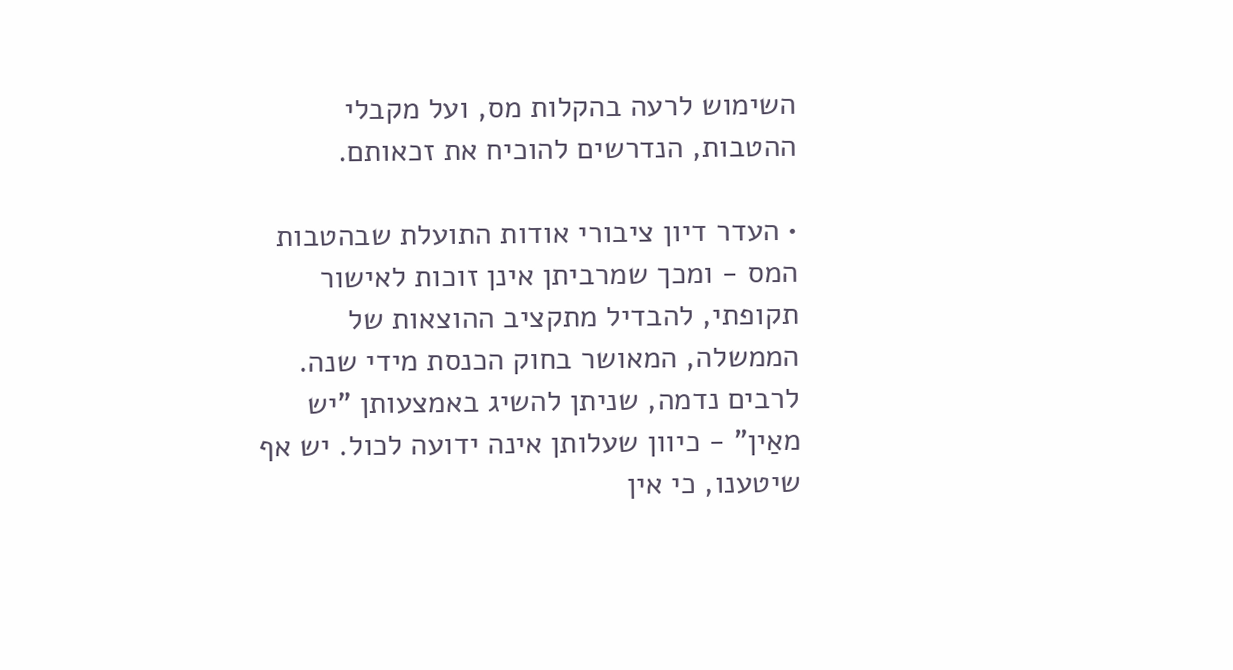השימוש לרעה בהקלות מס, ועל מקבלי ההטבות, הנדרשים להוכיח את זכאותם.

• העדר דיון ציבורי אודות התועלת שבהטבות המס - ומכך שמרביתן אינן זוכות לאישור תקופתי, להבדיל מתקציב ההוצאות של הממשלה, המאושר בחוק הכנסת מידי שנה. לרבים נדמה, שניתן להשיג באמצעותן "יש מאַין" - כיוון שעלותן אינה ידועה לכול. יש אף שיטענו, כי אין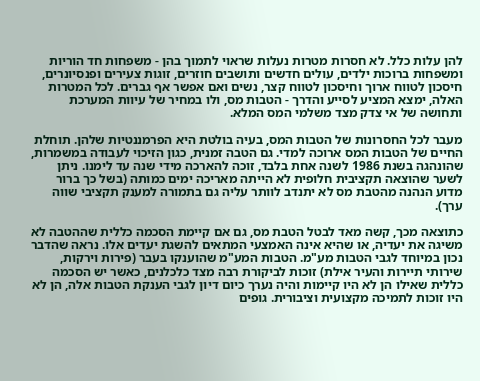להן עלות כלל. לא חסרות מטרות נעלות שראוי לתמוך בהן - משפחות חד הוריות ומשפחות ברוכות ילדים, עולים חדשים ותושבים חוזרים, זוגות צעירים ופנסיונרים, חיסכון לטווח ארוך וחיסכון לטווח קצר, נשים ואם אפשר אף גברים. לכל המטרות האלה, ימצא המציע לסייע והדרך - הטבות מס, ולו במחיר של עיוות המערכת ותחושה של אי צדק מצד משלמי המס המלא.

מעבר לכל החסרונות של הטבות המס, בעיה בולטת היא הפרמננטיות שלהן. תוחלת החיים של הטבות המס ארוכה למדי. גם הטבה זמנית, כגון הזיכוי לעבודה במשמרות, שהונהגה בשנת 1986 לשנה אחת בלבד, זוכה להארכה מידי שנה עד לימנו. ניתן לשער שהוצאה תקציבית חלופית לא הייתה מאריכה ימים כמותה (בשל כך ברור מדוע הנהנה מהטבת מס לא יתנדב לוותר עליה גם בתמורה למענק תקציבי שווה ערך).

כתוצאה מכך, קשה מאד לבטל הטבת מס, גם אם קיימת הסכמה כללית שההטבה לא משיגה את יעדיה, או שהיא אינה האמצעי המתאים להשגת יעדים אלו. נראה שהדבר נכון במיוחד לגבי הטבות מע"מ. הטבות המע"מ שהוענקו בעבר (פירות וירקות, שירותי תיירות והעיר אילת) זוכות לביקורת רבה מצד כלכלנים, כאשר יש הסכמה כללית שאילו הן לא היו קיימות והיה נערך כיום דיון לגבי הענקת הטבות אלה, הן לא היו זוכות לתמיכה מקצועית וציבורית. גופים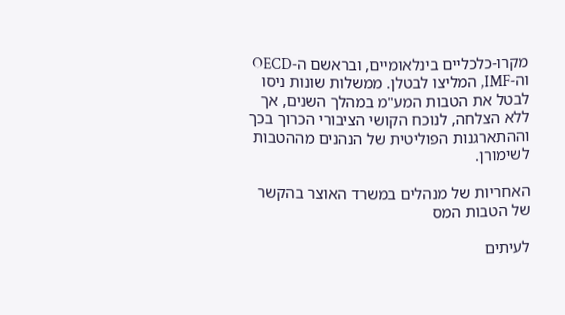מקרו-כלכליים בינלאומיים, ובראשם ה-OECD וה-IMF, המליצו לבטלן. ממשלות שונות ניסו לבטל את הטבות המע"מ במהלך השנים, אך ללא הצלחה, לנוכח הקושי הציבורי הכרוך בכך וההתארגנות הפוליטית של הנהנים מההטבות לשימורן.

האחריות של מנהלים במשרד האוצר בהקשר של הטבות המס

לעיתים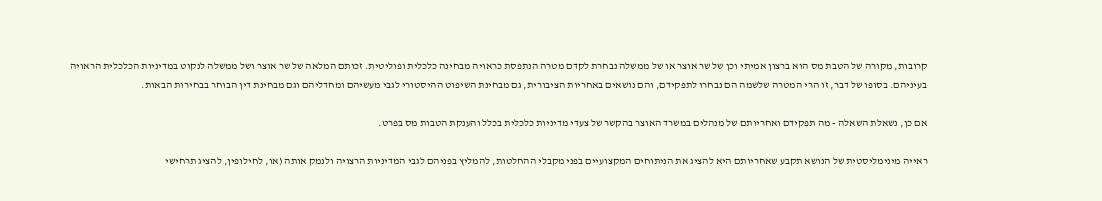קרובות, מקורה של הטבת מס הוא ברצון אמיתי וכן של שר אוצר או של ממשלה נבחרת לקדם מטרה הנתפסת כראויה מבחינה כלכלית ופוליטית. זכותם המלאה של שר אוצר ושל ממשלה לנקוט במדיניות הכלכלית הראויה בעיניהם. בסופו של דבר, זו הרי המטרה שלשמה הם נבחרו לתפקידם, והם נושאים באחריות הציבורית, גם מבחינת השיפוט ההיסטורי לגבי מעשיהם ומחדליהם וגם מבחינת דין הבוחר בבחירות הבאות.

אם כן, נשאלת השאלה - מה תפקידם ואחריותם של מנהלים במשרד האוצר בהקשר של צעדי מדיניות כלכלית בכלל והענקת הטבות מס בפרט.

ראייה מינימליסטית של הנושא תקבע שאחריותם היא להציג את הניתוחים המקצועיים בפני מקבלי ההחלטות, להמליץ בפניהם לגבי המדיניות הרצויה ולנמק אותה (או, לחילופין, להציג תרחישי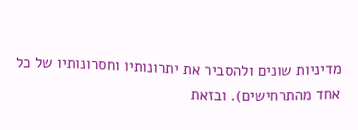מדיניות שונים ולהסביר את יתרונותיו וחסרונותיו של כל אחד מהתרחישים). ובזאת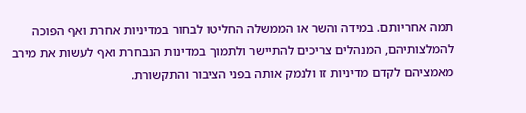תמה אחריותם. במידה והשר או הממשלה החליטו לבחור במדיניות אחרת ואף הפוכה להמלצותיהם, המנהלים צריכים להתיישר ולתמוך במדינות הנבחרת ואף לעשות את מירב מאמציהם לקדם מדיניות זו ולנמק אותה בפני הציבור והתקשורת.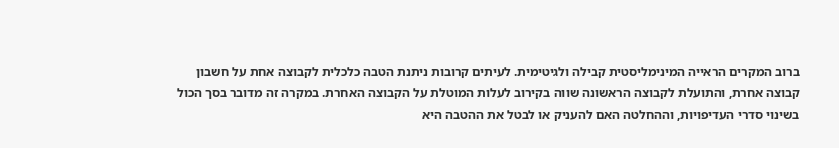ברוב המקרים הראייה המינימליסטית קבילה ולגיטימית. לעיתים קרובות ניתנת הטבה כלכלית לקבוצה אחת על חשבון קבוצה אחרת, והתועלת לקבוצה הראשונה שווה בקירוב לעלות המוטלת על הקבוצה האחרת. במקרה זה מדובר בסך הכול בשינוי סדרי העדיפויות, וההחלטה האם להעניק או לבטל את ההטבה היא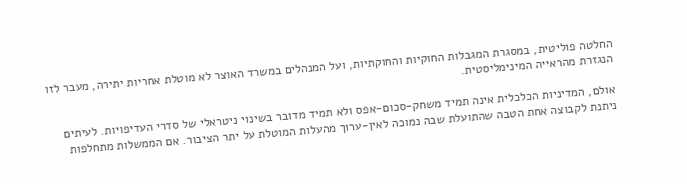החלטה פוליטית, במסגרת המגבלות החוקיות והחוקתיות, ועל המנהלים במשרד האוצר לא מוטלת אחריות יתירה, מעבר לזו הנגזרת מהראייה המינימליסטית.

אולם, המדיניות הכלכלית אינה תמיד משחק-סכום-אפס ולא תמיד מדובר בשינוי ניטראלי של סדרי העדיפויות. לעיתים ניתנת לקבוצה אחת הטבה שהתועלת שבה נמוכה לאין-ערוך מהעלות המוטלת על יתר הציבור. אם הממשלות מתחלפות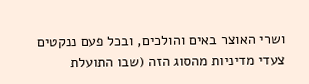ושרי האוצר באים והולכים, ובכל פעם ננקטים צעדי מדיניות מהסוג הזה (שבו התועלת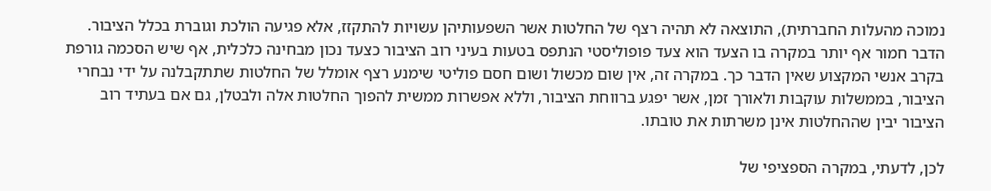נמוכה מהעלות החברתית), התוצאה לא תהיה רצף של החלטות אשר השפעותיהן עשויות להתקזז, אלא פגיעה הולכת וגוברת בכלל הציבור. הדבר חמור אף יותר במקרה בו הצעד הוא צעד פופוליסטי הנתפס בטעות בעיני רוב הציבור כצעד נכון מבחינה כלכלית, אף שיש הסכמה גורפת בקרב אנשי המקצוע שאין הדבר כך. במקרה זה, אין שום מכשול ושום חסם פוליטי שימנע רצף אומלל של החלטות שתתקבלנה על ידי נבחרי הציבור, בממשלות עוקבות ולאורך זמן, אשר יפגע ברווחת הציבור, וללא אפשרות ממשית להפוך החלטות אלה ולבטלן, גם אם בעתיד רוב הציבור יבין שההחלטות אינן משרתות את טובתו.

לכן, לדעתי, במקרה הספציפי של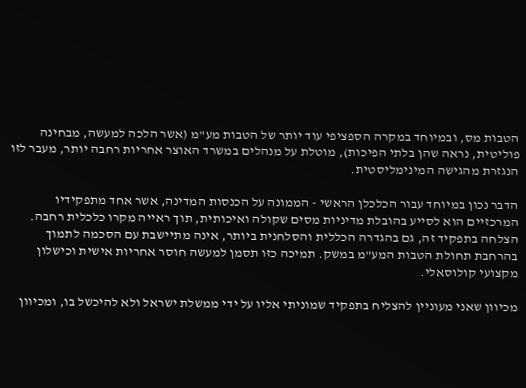הטבות מס, ובמיוחד במקרה הספציפי עוד יותר של הטבות מע"מ (אשר הלכה למעשה, מבחינה פוליטית, נראה שהן בלתי הפיכות), מוטלת על מנהלים במשרד האוצר אחריות רחבה יותר, מעבר לזו הנגזרת מהגישה המינימליסטית.

הדבר נכון במיוחד עבור הכלכלן הראשי - הממונה על הכנסות המדינה, אשר אחד מתפקידיו המרכזיים הוא לסייע בהובלת מדיניות מסים שקולה ואיכותית, תוך ראייה מקרו כלכלית רחבה. הצלחה בתפקיד זה, גם בהגדרה הכללית והסלחנית ביותר, אינה מתיישבת עם הסכמה לתמוך בהרחבת תחולת הטבות המע"מ במשק. תמיכה כזו תסמן למעשה חוסר אחריות אישית וכישלון מקצועי קולוסאלי.

מכיוון שאני מעוניין להצליח בתפקיד שמוניתי אליו על ידי ממשלת ישראל ולא להיכשל בו, ומכיוון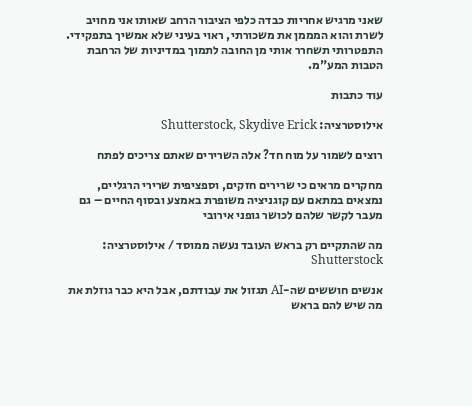שאני מרגיש אחריות כבדה כלפי הציבור הרחב שאותו אני מחויב לשרת והוא המממן את משכורתי, ראוי בעיני שלא אמשיך בתפקידי. התפטרותי תשחרר אותי מן החובה לתמוך במדיניות של הרחבת הטבות המע"מ.

עוד כתבות

אילוסטרציה: Shutterstock, Skydive Erick

רוצים לשמור על מוח חד? אלה השרירים שאתם צריכים לפתח

מחקרים מראים כי שרירים חזקים, וספציפית שרירי הרגליים, נמצאים במתאם עם קוגניציה משופרת באמצע ובסוף החיים – גם מעבר לקשר שלהם לכושר גופני אירובי

מה שהתקיים רק בראש העובד נעשה ממוסד / אילוסטרציה: Shutterstock

אנשים חוששים שה-AI תגזול את עבודתם, אבל היא כבר גוזלת את מה שיש להם בראש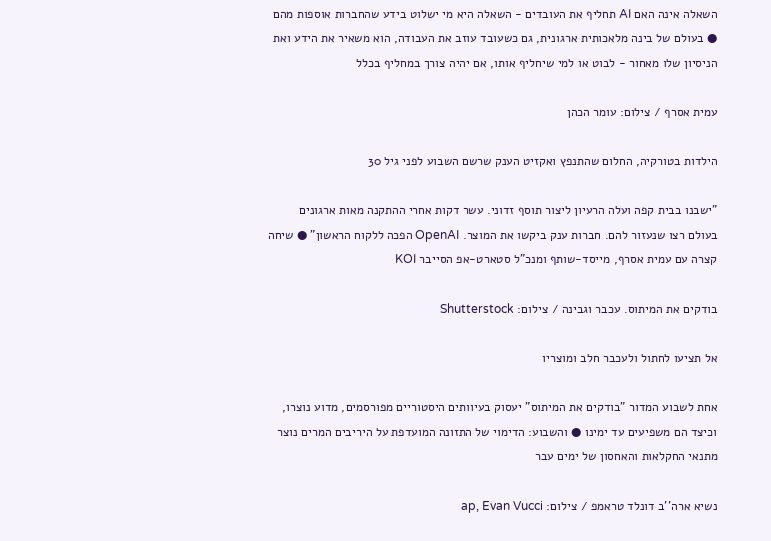השאלה אינה האם AI תחליף את העובדים - השאלה היא מי ישלוט בידע שהחברות אוספות מהם ● בעולם של בינה מלאכותית ארגונית, גם כשעובד עוזב את העבודה, הוא משאיר את הידע ואת הניסיון שלו מאחור - לבוט או למי שיחליף אותו, אם יהיה צורך במחליף בכלל

עמית אסרף / צילום: עומר הכהן

הילדות בטורקיה, החלום שהתנפץ ואקזיט הענק שרשם השבוע לפני גיל 30

"ישבנו בבית קפה ועלה הרעיון ליצור תוסף זדוני. עשר דקות אחרי ההתקנה מאות ארגונים בעולם רצו שנעזור להם. חברות ענק ביקשו את המוצר. OpenAI הפכה ללקוח הראשון" ● שיחה קצרה עם עמית אסרף, מייסד-שותף ומנכ"ל סטארט-אפ הסייבר KOI

בודקים את המיתוס. עכבר וגבינה / צילום: Shutterstock

אל תציעו לחתול ולעכבר חלב ומוצריו

אחת לשבוע המדור "בודקים את המיתוס" יעסוק בעיוותים היסטוריים מפורסמים, מדוע נוצרו, וכיצד הם משפיעים עד ימינו ● והשבוע: הדימוי של התזונה המועדפת על היריבים המרים נוצר מתנאי החקלאות והאחסון של ימים עבר

נשיא ארה''ב דונלד טראמפ / צילום: ap, Evan Vucci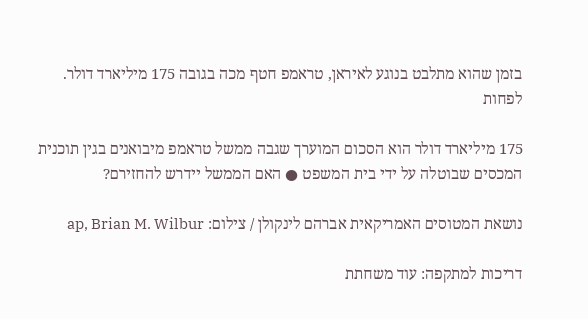בזמן שהוא מתלבט בנוגע לאיראן, טראמפ חטף מכה בגובה 175 מיליארד דולר. לפחות

175 מיליארד דולר הוא הסכום המוערך שגבה ממשל טראמפ מיבואנים בגין תוכנית המכסים שבוטלה על ידי בית המשפט ● האם הממשל יידרש להחזירם?

נושאת המטוסים האמריקאית אברהם לינקולן / צילום: ap, Brian M. Wilbur

דריכות למתקפה: עוד משחתת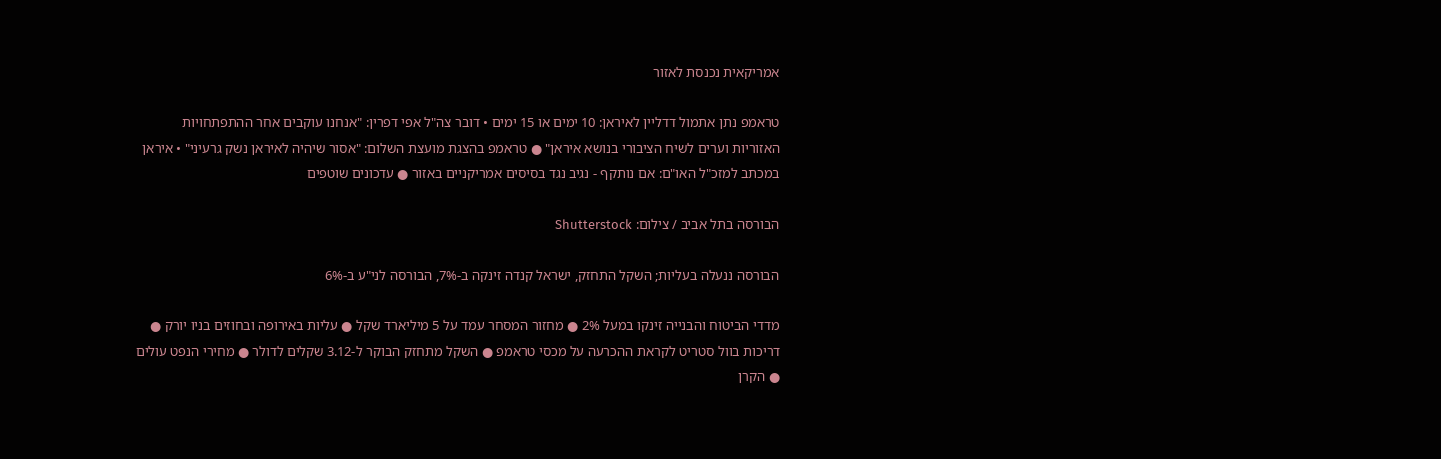אמריקאית נכנסת לאזור

טראמפ נתן אתמול דדליין לאיראן: 10 ימים או 15 ימים • דובר צה"ל אפי דפרין: "אנחנו עוקבים אחר ההתפתחויות האזוריות וערים לשיח הציבורי בנושא איראן" ● טראמפ בהצגת מועצת השלום: "אסור שיהיה לאיראן נשק גרעיני" • איראן במכתב למזכ"ל האו"ם: אם נותקף - נגיב נגד בסיסים אמריקניים באזור ● עדכונים שוטפים

הבורסה בתל אביב / צילום: Shutterstock

הבורסה ננעלה בעליות; השקל התחזק, ישראל קנדה זינקה ב-7%, הבורסה לני"ע ב-6%

מדדי הביטוח והבנייה זינקו במעל 2% ● מחזור המסחר עמד על 5 מיליארד שקל ● עליות באירופה ובחוזים בניו יורק ● דריכות בוול סטריט לקראת ההכרעה על מכסי טראמפ ● השקל מתחזק הבוקר ל-3.12 שקלים לדולר ● מחירי הנפט עולים ● הקרן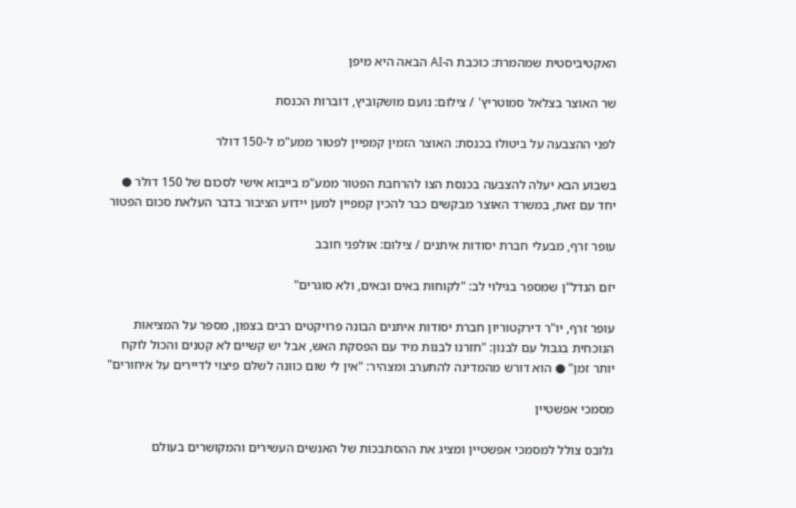האקטיביסטית שמהמרת: כוכבת ה-AI הבאה היא מיפן

שר האוצר בצלאל סמוטריץ' / צילום: נועם מושקוביץ, דוברות הכנסת

לפני ההצבעה על ביטולו בכנסת: האוצר הזמין קמפיין לפטור ממע"מ ל-150 דולר

בשבוע הבא יעלה להצבעה בכנסת הצו להרחבת הפטור ממע"מ בייבוא אישי לסכום של 150 דולר ● יחד עם זאת, במשרד האוצר מבקשים כבר להכין קמפיין למען יידוע הציבור בדבר העלאת סכום הפטור

עופר זרף, מבעלי חברת יסודות איתנים / צילום: אולפני חובב

יזם הנדל"ן שמספר בגילוי לב: "לקוחות באים ובאים, ולא סוגרים"

עופר זרף, יו"ר דירקטוריון חברת יסודות איתנים הבונה פרויקטים רבים בצפון, מספר על המציאות הנוכחית בגבול עם לבנון: "חזרנו לבנות מיד עם הפסקת האש, אבל יש קשיים לא קטנים והכול לוקח יותר זמן" ● הוא דורש מהמדינה להתערב ומצהיר: "אין לי שום כוונה לשלם פיצוי לדיירים על איחורים"

מסמכי אפשטיין

גלובס צולל למסמכי אפשטיין ומציג את ההסתבכות של האנשים העשירים והמקושרים בעולם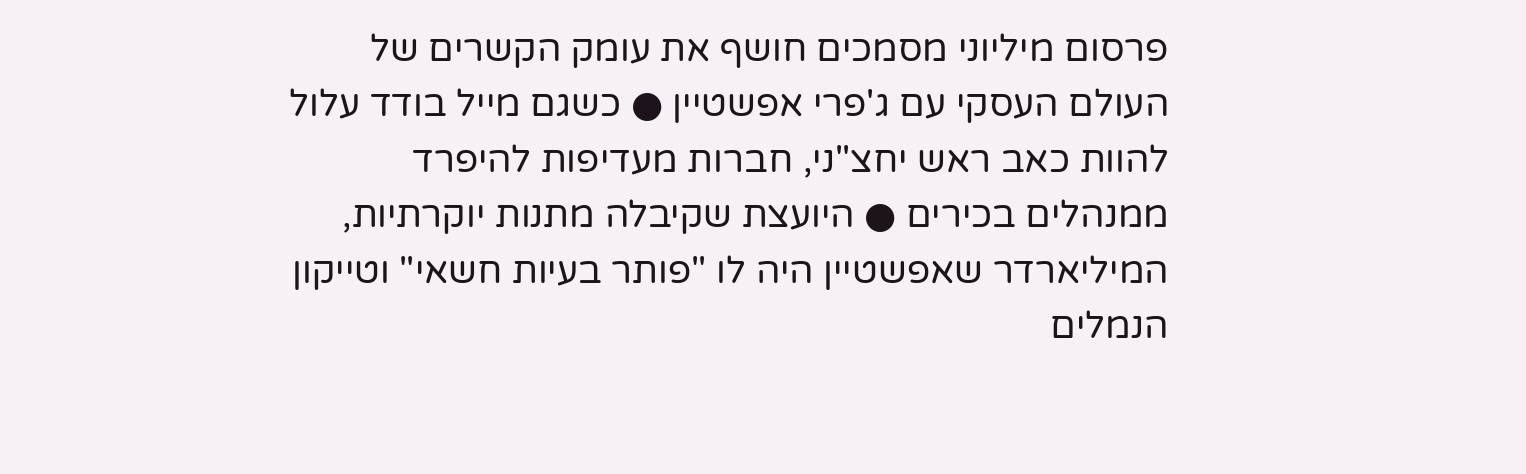פרסום מיליוני מסמכים חושף את עומק הקשרים של העולם העסקי עם ג'פרי אפשטיין ● כשגם מייל בודד עלול להוות כאב ראש יחצ"ני, חברות מעדיפות להיפרד ממנהלים בכירים ● היועצת שקיבלה מתנות יוקרתיות, המיליארדר שאפשטיין היה לו "פותר בעיות חשאי" וטייקון הנמלים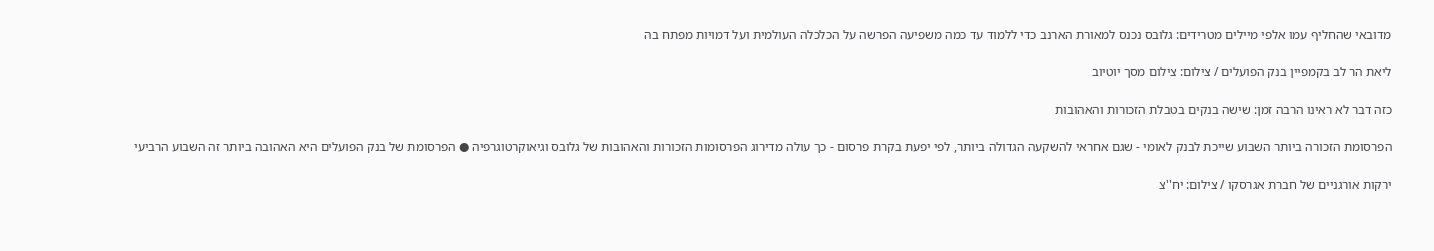מדובאי שהחליף עמו אלפי מיילים מטרידים: גלובס נכנס למאורת הארנב כדי ללמוד עד כמה משפיעה הפרשה על הכלכלה העולמית ועל דמויות מפתח בה

ליאת הר לב בקמפיין בנק הפועלים / צילום: צילום מסך יוטיוב

כזה דבר לא ראינו הרבה זמן: שישה בנקים בטבלת הזכורות והאהובות

הפרסומת הזכורה ביותר השבוע שייכת לבנק לאומי - שגם אחראי להשקעה הגדולה ביותר, לפי יפעת בקרת פרסום - כך עולה מדירוג הפרסומות הזכורות והאהובות של גלובס וגיאוקרטוגרפיה ● הפרסומת של בנק הפועלים היא האהובה ביותר זה השבוע הרביעי

ירקות אורגניים של חברת אגרסקו / צילום: יח''צ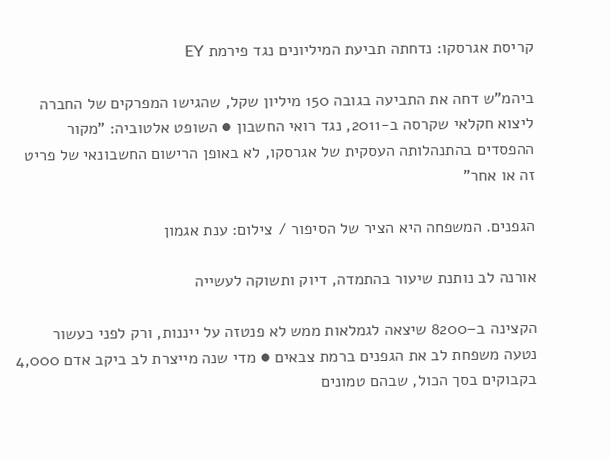קריסת אגרסקו: נדחתה תביעת המיליונים נגד פירמת EY

ביהמ"ש דחה את התביעה בגובה 150 מיליון שקל, שהגישו המפרקים של החברה ליצוא חקלאי שקרסה ב-2011, נגד רואי החשבון ● השופט אלטוביה: "מקור ההפסדים בהתנהלותה העסקית של אגרסקו, לא באופן הרישום החשבונאי של פריט זה או אחר"

הגפנים. המשפחה היא הציר של הסיפור / צילום: ענת אגמון

אורנה לב נותנת שיעור בהתמדה, דיוק ותשוקה לעשייה

הקצינה ב–8200 שיצאה לגמלאות ממש לא פנטזה על ייננות, ורק לפני כעשור נטעה משפחת לב את הגפנים ברמת צבאים ● מדי שנה מייצרת לב ביקב אדם 4,000 בקבוקים בסך הכול, שבהם טמונים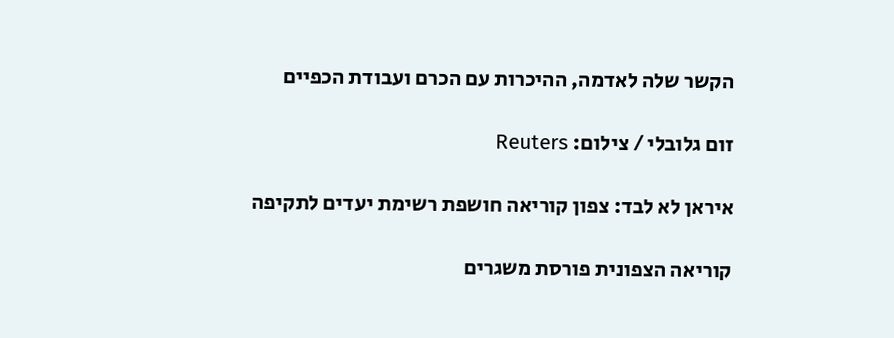הקשר שלה לאדמה, ההיכרות עם הכרם ועבודת הכפיים

זום גלובלי / צילום: Reuters

איראן לא לבד: צפון קוריאה חושפת רשימת יעדים לתקיפה

קוריאה הצפונית פורסת משגרים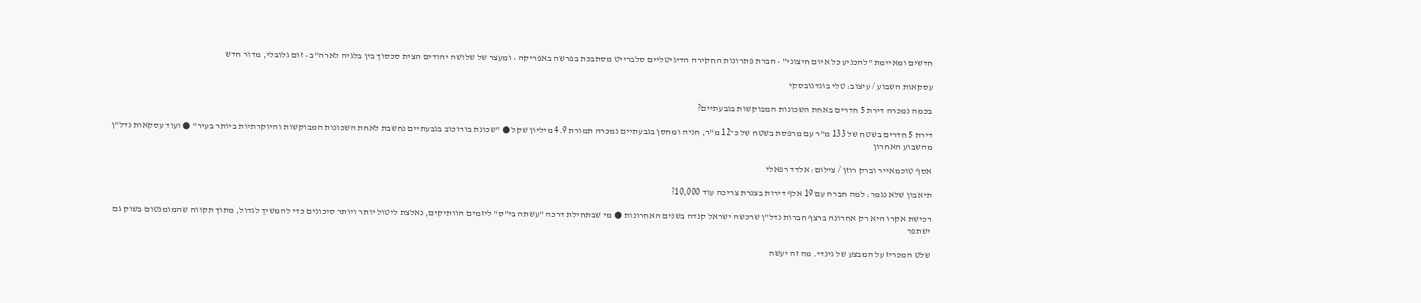חדשים ומאיימת "להכניע כל איום חיצוני" • חברת פתרונות החקירה הדיגיטליים סלברייט מסתבכת בפרשה באפריקה • ומעצר של שלושה יהודים הצית סכסוך בין בלגיה לארה"ב • זום גלובלי, מדור חדש

עסקאות השבוע / עיצוב: טלי בוגדנובסקי

בכמה נמכרה דירת 5 חדרים באחת השכונות המבוקשות בגבעתיים?

דירת 5 חדרים בשטח של 133 מ"ר עם מרפסת בשטח של כ־12 מ"ר, חניה ומחסן בגבעתיים נמכרה תמורת 4.9 מיליון שקל ● "שכונת בורוכוב בגבעתיים נחשבת לאחת השכונות המבוקשות והיוקרתיות ביותר בעיר" ● ועוד עסקאות נדל"ן מהשבוע האחרון

אסף טוכמאייר וברק רוזן / צילום: אלדד רפאלי

תיאבון שלא נגמר: למה חברה עם 19 אלף דירות בצנרת צריכה עוד 10,000?

רכישת אקרו היא רק אחרונה ברצף חברות נדל"ן שרכשה ישראל קנדה בשנים האחרונות ● מי שבתחילת דרכה "עשתה בי"ס" ליזמים הוותיקים, נאלצת ליטול יותר ויותר סיכונים כדי להמשיך לגדול, מתוך תקווה שהמומנטום בשוק גם ישתפר

שלט המכריז על המבצע של גינדי. מה זה יעשה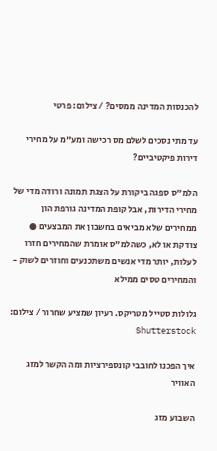להכנסות המדינה ממסים? / צילום: פרטי

עד מתי נסכים לשלם מס רכישה ומע"מ על מחירי דירות פיקטיביים?

הלמ"ס ספגה ביקורת על הצגת תמונה ורודה מדי של מחירי הדירות, אבל קופת המדינה גורפת הון ממחירים שלא מביאים בחשבון את המבצעים ● צודקת או לא, כשהלמ"ס אומרת שהמחירים חזרו לעלות, יותר מדי אנשים משתכנעים וחוזרים לשוק - והמחירים טסים ממילא

גלולות סטייל מטריקס. רעיון שמציע שחרור / צילום: Shutterstock

איך הפכנו לחובבי קונספירציות ומה הקשר למזג האוויר

השבוע מזג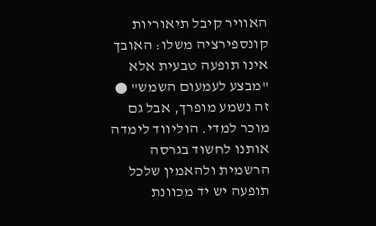האוויר קיבל תיאוריות קונספירציה משלו: האובך אינו תופעה טבעית אלא "מבצע לעמעום השמש" ● זה נשמע מופרך, אבל גם מוכר למדי. הוליווד לימדה אותנו לחשוד בגרסה הרשמית ולהאמין שלכל תופעה יש יד מכוונת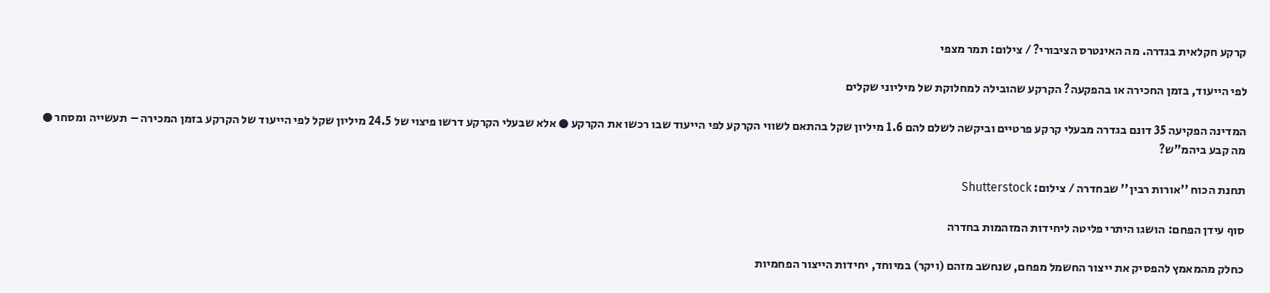קרקע חקלאית בגדרה. מה האינטרס הציבורי? / צילום: תמר מצפי

לפי הייעוד, בזמן החכירה או בהפקעה? הקרקע שהובילה למחלוקת של מיליוני שקלים

המדינה הפקיעה 35 דונם בגדרה מבעלי קרקע פרטיים וביקשה לשלם להם 1.6 מיליון שקל בהתאם לשווי הקרקע לפי הייעוד שבו רכשו את הקרקע ● אלא שבעלי הקרקע דרשו פיצוי של 24.5 מיליון שקל לפי הייעוד של הקרקע בזמן המכירה – תעשייה ומסחר ● מה קבע ביהמ"ש?

תחנת הכוח ''אורות רבין'' שבחדרה / צילום: Shutterstock

סוף עידן הפחם: הושגו היתרי פליטה ליחידות המזהמות בחדרה

כחלק מהמאמץ להפסיק את ייצור החשמל מפחם, שנחשב מזהם (ויקר) במיוחד, יחידות הייצור הפחמיות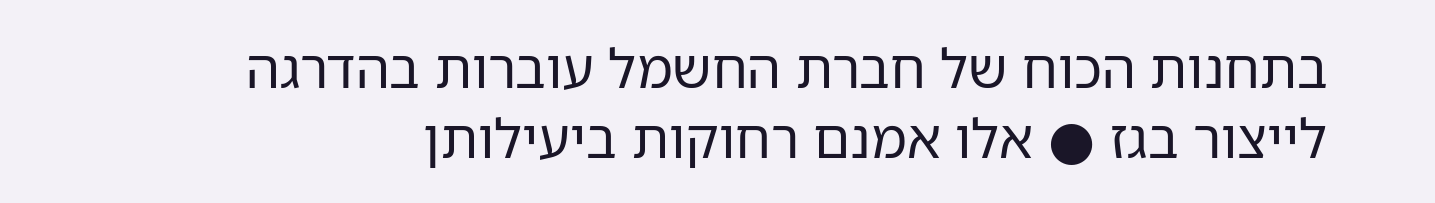בתחנות הכוח של חברת החשמל עוברות בהדרגה לייצור בגז ● אלו אמנם רחוקות ביעילותן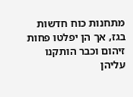מתחנות כוח חדשות בגז, אך הן יפלטו פחות זיהום וכבר הותקנו עליהן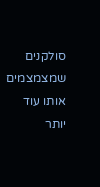סולקנים שמצמצמים אותו עוד יותר